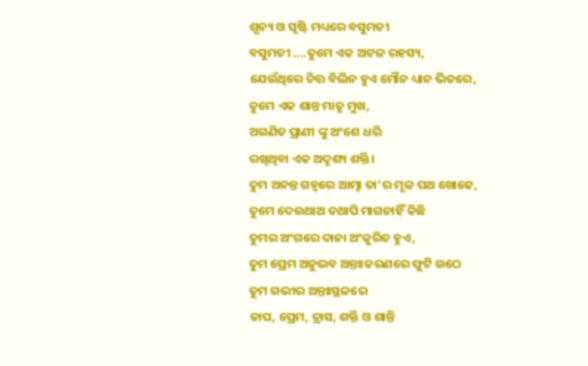ଶୂନ୍ୟ ଓ ସୃଷ୍ଟି ମଧ୍ୟରେ ବସୁମତୀ
ବସୁମତୀ ....ତୁମେ ଏକ ଅଟଳ ରହସ୍ୟ,
ଯେଉଁଥିରେ ଚିତ୍ତ ବିଲିନ ହୁଏ ମୌନ ଧ୍ୟାନ ଭିତରେ,
ତୁମେ ଏକ ଶାନ୍ତ ମାତୃ ମୁଖ,
ଅଗଣିତ ପ୍ରାଣୀ ଙ୍କୁ ଅଂଶେ ଧରି
ରଖିଥିବା ଏକ ଅଦୃଶ୍ୟ ଶକ୍ତି।
ତୁମ ଅନନ୍ତ ଗହ୍ବରେ ଆତ୍ମା ତା’ର ମୂଳ ପଥ ଖୋଜେ,
ତୁମେ ଦେଉଥାଅ ତଥାପି ମାଗନାହିଁ କିଛି
ତୁମର ଅଂଗରେ ଦାନା ଅଂକୁରିତ ହୁଏ,
ତୁମ ପ୍ରେମ ଅନୁଭବ ଅନ୍ତଃକରଣରେ ଫୁଟି ଉଠେ
ତୁମ ଗଭୀର ଅନ୍ତଃସ୍ଥଳରେ
ତାପ, ପ୍ରେମ, ତ୍ରାସ, ଶକ୍ତି ଓ ଶାନ୍ତି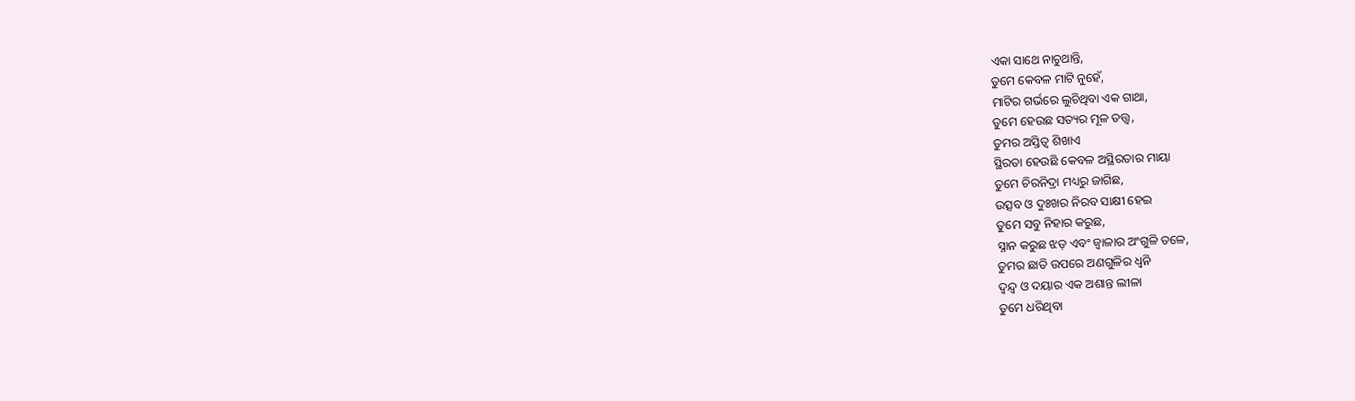ଏକା ସାଥେ ନାଚୁଥାନ୍ତି,
ତୁମେ କେବଳ ମାଟି ନୁହେଁ,
ମାଟିର ଗର୍ଭରେ ଲୁଚିଥିବା ଏକ ଗାଥା,
ତୁମେ ହେଉଛ ସତ୍ୟର ମୂଳ ତତ୍ତ୍ୱ,
ତୁମର ଅସ୍ତିତ୍ବ ଶିଖାଏ
ସ୍ଥିରତା ହେଉଛି କେବଳ ଅସ୍ଥିରତାର ମାୟା
ତୁମେ ଚିରନିଦ୍ରା ମଧ୍ୟରୁ ଜାଗିଛ,
ଉତ୍ସବ ଓ ଦୁଃଖର ନିରବ ସାକ୍ଷୀ ହେଇ
ତୁମେ ସବୁ ନିହାର କରୁଛ,
ସ୍ନାନ କରୁଛ ଝଡ଼ ଏବଂ ଜ୍ୱାଳାର ଅଂଗୁଳି ତଳେ,
ତୁମର ଛାତି ଉପରେ ଅଣଗୁଳିର ଧ୍ୱନି
ଦ୍ୱନ୍ଦ୍ୱ ଓ ଦୟାର ଏକ ଅଶାନ୍ତ ଲୀଳା
ତୁମେ ଧରିଥିବା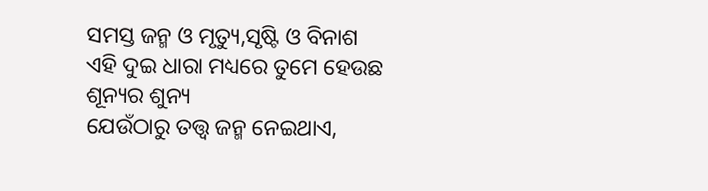ସମସ୍ତ ଜନ୍ମ ଓ ମୃତ୍ୟୁ,ସୃଷ୍ଟି ଓ ବିନାଶ
ଏହି ଦୁଇ ଧାରା ମଧ୍ୟରେ ତୁମେ ହେଉଛ ଶୂନ୍ୟର ଶୁନ୍ୟ
ଯେଉଁଠାରୁ ତତ୍ତ୍ୱ ଜନ୍ମ ନେଇଥାଏ,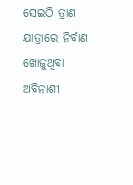ସେଇଠି ତ୍ରାଣ ଯାତ୍ରାରେ ନିର୍ବାଣ ଖୋଜୁଥିବା
ଅବିନାଶୀ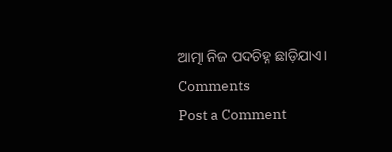ଆତ୍ମା ନିଜ ପଦଚିହ୍ନ ଛାଡ଼ିଯାଏ।
Comments
Post a Comment